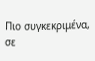Πιο συγκεκριμένα, σε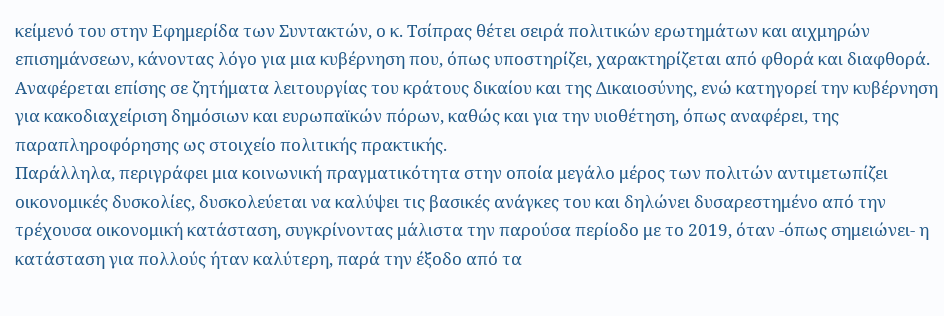κείμενό του στην Εφημερίδα των Συντακτών, ο κ. Τσίπρας θέτει σειρά πολιτικών ερωτημάτων και αιχμηρών επισημάνσεων, κάνοντας λόγο για μια κυβέρνηση που, όπως υποστηρίζει, χαρακτηρίζεται από φθορά και διαφθορά. Αναφέρεται επίσης σε ζητήματα λειτουργίας του κράτους δικαίου και της Δικαιοσύνης, ενώ κατηγορεί την κυβέρνηση για κακοδιαχείριση δημόσιων και ευρωπαϊκών πόρων, καθώς και για την υιοθέτηση, όπως αναφέρει, της παραπληροφόρησης ως στοιχείο πολιτικής πρακτικής.
Παράλληλα, περιγράφει μια κοινωνική πραγματικότητα στην οποία μεγάλο μέρος των πολιτών αντιμετωπίζει οικονομικές δυσκολίες, δυσκολεύεται να καλύψει τις βασικές ανάγκες του και δηλώνει δυσαρεστημένο από την τρέχουσα οικονομική κατάσταση, συγκρίνοντας μάλιστα την παρούσα περίοδο με το 2019, όταν -όπως σημειώνει- η κατάσταση για πολλούς ήταν καλύτερη, παρά την έξοδο από τα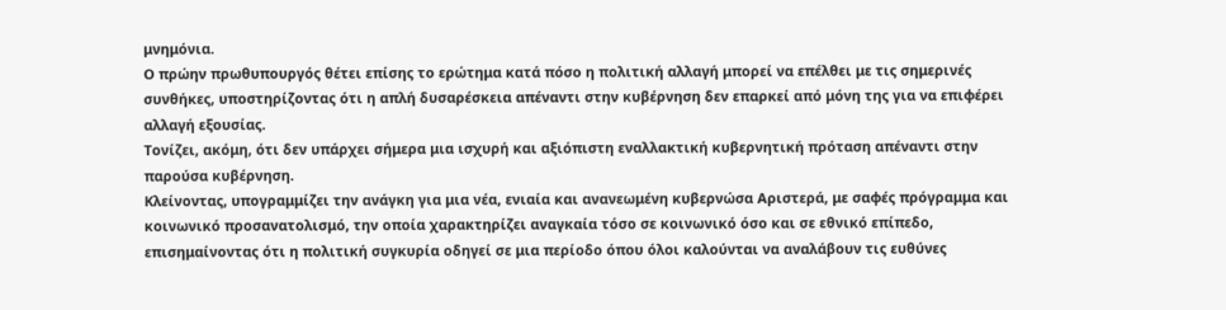μνημόνια.
Ο πρώην πρωθυπουργός θέτει επίσης το ερώτημα κατά πόσο η πολιτική αλλαγή μπορεί να επέλθει με τις σημερινές συνθήκες, υποστηρίζοντας ότι η απλή δυσαρέσκεια απέναντι στην κυβέρνηση δεν επαρκεί από μόνη της για να επιφέρει αλλαγή εξουσίας.
Τονίζει, ακόμη, ότι δεν υπάρχει σήμερα μια ισχυρή και αξιόπιστη εναλλακτική κυβερνητική πρόταση απέναντι στην παρούσα κυβέρνηση.
Κλείνοντας, υπογραμμίζει την ανάγκη για μια νέα, ενιαία και ανανεωμένη κυβερνώσα Αριστερά, με σαφές πρόγραμμα και κοινωνικό προσανατολισμό, την οποία χαρακτηρίζει αναγκαία τόσο σε κοινωνικό όσο και σε εθνικό επίπεδο, επισημαίνοντας ότι η πολιτική συγκυρία οδηγεί σε μια περίοδο όπου όλοι καλούνται να αναλάβουν τις ευθύνες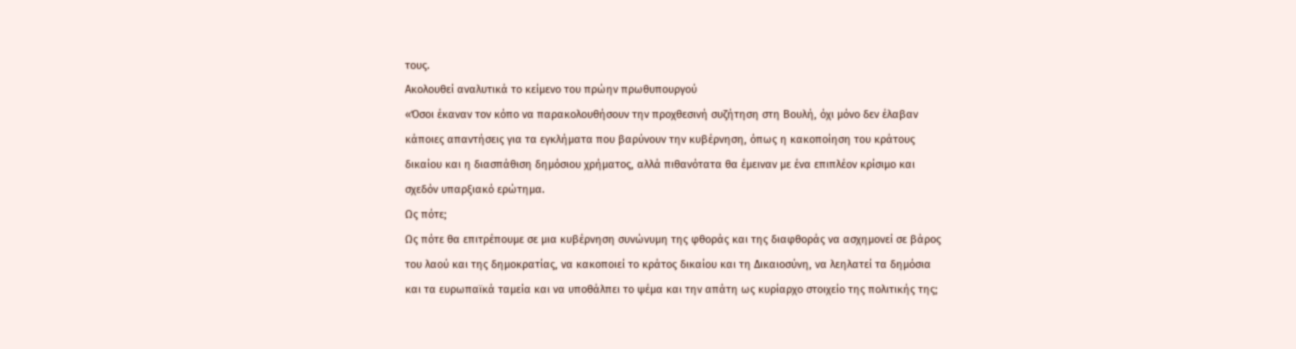τους.
Ακολουθεί αναλυτικά το κείμενο του πρώην πρωθυπουργού
«Όσοι έκαναν τον κόπο να παρακολουθήσουν την προχθεσινή συζήτηση στη Βουλή, όχι μόνο δεν έλαβαν κάποιες απαντήσεις για τα εγκλήματα που βαρύνουν την κυβέρνηση, όπως η κακοποίηση του κράτους δικαίου και η διασπάθιση δημόσιου χρήματος, αλλά πιθανότατα θα έμειναν με ένα επιπλέον κρίσιμο και σχεδόν υπαρξιακό ερώτημα.
Ως πότε;
Ως πότε θα επιτρέπουμε σε μια κυβέρνηση συνώνυμη της φθοράς και της διαφθοράς να ασχημονεί σε βάρος του λαού και της δημοκρατίας, να κακοποιεί το κράτος δικαίου και τη Δικαιοσύνη, να λεηλατεί τα δημόσια και τα ευρωπαϊκά ταμεία και να υποθάλπει το ψέμα και την απάτη ως κυρίαρχο στοιχείο της πολιτικής της;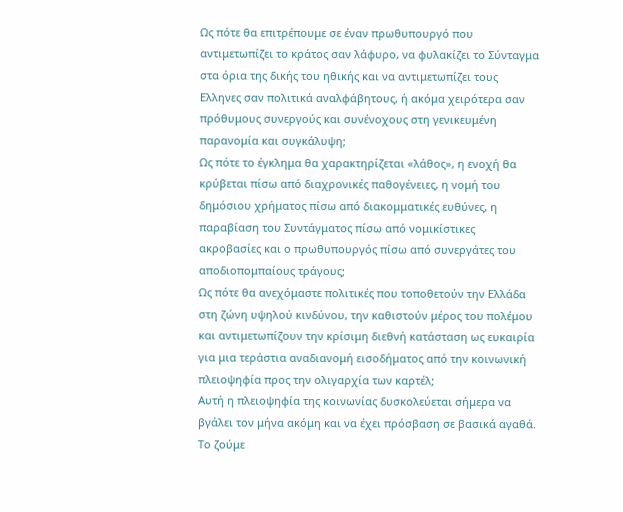Ως πότε θα επιτρέπουμε σε έναν πρωθυπουργό που αντιμετωπίζει το κράτος σαν λάφυρο, να φυλακίζει το Σύνταγμα στα όρια της δικής του ηθικής και να αντιμετωπίζει τους Ελληνες σαν πολιτικά αναλφάβητους, ή ακόμα χειρότερα σαν πρόθυμους συνεργούς και συνένοχους στη γενικευμένη παρανομία και συγκάλυψη;
Ως πότε το έγκλημα θα χαρακτηρίζεται «λάθος», η ενοχή θα κρύβεται πίσω από διαχρονικές παθογένειες, η νομή του δημόσιου χρήματος πίσω από διακομματικές ευθύνες, η παραβίαση του Συντάγματος πίσω από νομικίστικες ακροβασίες και ο πρωθυπουργός πίσω από συνεργάτες του αποδιοπομπαίους τράγους;
Ως πότε θα ανεχόμαστε πολιτικές που τοποθετούν την Ελλάδα στη ζώνη υψηλού κινδύνου, την καθιστούν μέρος του πολέμου και αντιμετωπίζουν την κρίσιμη διεθνή κατάσταση ως ευκαιρία για μια τεράστια αναδιανομή εισοδήματος από την κοινωνική πλειοψηφία προς την ολιγαρχία των καρτέλ;
Αυτή η πλειοψηφία της κοινωνίας δυσκολεύεται σήμερα να βγάλει τον μήνα ακόμη και να έχει πρόσβαση σε βασικά αγαθά. Το ζούμε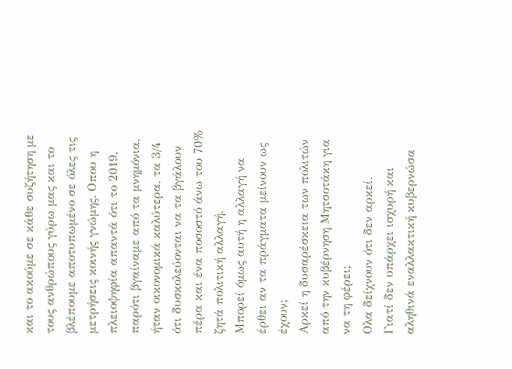και το ακούμε σε κάθε συζήτηση με τους ανθρώπους γύρω μας και το βλέπουμε αποτυπωμένο σε όλες τις μετρήσεις κοινής γνώμης. Οπου η πλειοψηφία απαντά ότι το 2019, παρότι βγαίναμε από τα μνημόνια, ήταν οικονομικά καλύτερα, τα 3/4 ότι δυσκολεύονται να τα βγάλουν πέρα και ένα ποσοστό άνω του 70% ζητά πολιτική αλλαγή.
Μπορεί όμως αυτή η αλλαγή να έρθει αν τα πράγματα μείνουν ως έχουν;
Αρκεί η δυσαρέσκεια των πολιτών από την κυβέρνηση Μητσοτάκη για να τη φέρει;
Ολα δείχνουν ότι δεν αρκεί.
Γιατί δεν υπάρχει ισχυρή και αληθινά εναλλακτική κυβερνώσα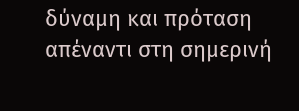δύναμη και πρόταση απέναντι στη σημερινή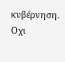κυβέρνηση.
Οχι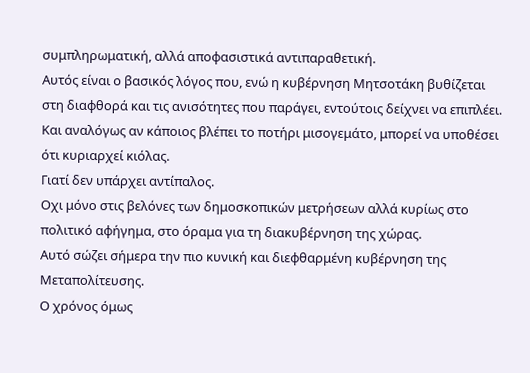συμπληρωματική, αλλά αποφασιστικά αντιπαραθετική.
Αυτός είναι ο βασικός λόγος που, ενώ η κυβέρνηση Μητσοτάκη βυθίζεται στη διαφθορά και τις ανισότητες που παράγει, εντούτοις δείχνει να επιπλέει. Και αναλόγως αν κάποιος βλέπει το ποτήρι μισογεμάτο, μπορεί να υποθέσει ότι κυριαρχεί κιόλας.
Γιατί δεν υπάρχει αντίπαλος.
Οχι μόνο στις βελόνες των δημοσκοπικών μετρήσεων αλλά κυρίως στο πολιτικό αφήγημα, στο όραμα για τη διακυβέρνηση της χώρας.
Αυτό σώζει σήμερα την πιο κυνική και διεφθαρμένη κυβέρνηση της Μεταπολίτευσης.
Ο χρόνος όμως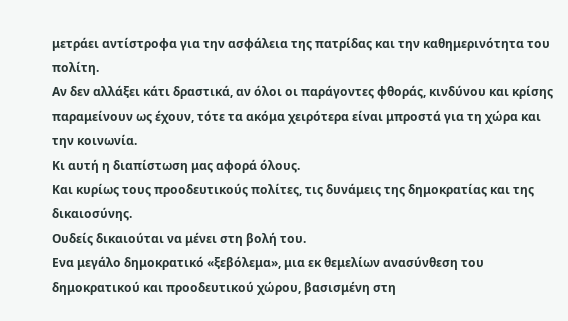μετράει αντίστροφα για την ασφάλεια της πατρίδας και την καθημερινότητα του πολίτη.
Αν δεν αλλάξει κάτι δραστικά, αν όλοι οι παράγοντες φθοράς, κινδύνου και κρίσης παραμείνουν ως έχουν, τότε τα ακόμα χειρότερα είναι μπροστά για τη χώρα και την κοινωνία.
Κι αυτή η διαπίστωση μας αφορά όλους.
Και κυρίως τους προοδευτικούς πολίτες, τις δυνάμεις της δημοκρατίας και της δικαιοσύνης.
Ουδείς δικαιούται να μένει στη βολή του.
Ενα μεγάλο δημοκρατικό «ξεβόλεμα», μια εκ θεμελίων ανασύνθεση του δημοκρατικού και προοδευτικού χώρου, βασισμένη στη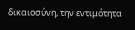δικαιοσύνη, την εντιμότητα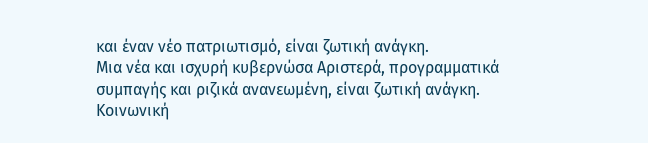και έναν νέο πατριωτισμό, είναι ζωτική ανάγκη.
Μια νέα και ισχυρή κυβερνώσα Αριστερά, προγραμματικά συμπαγής και ριζικά ανανεωμένη, είναι ζωτική ανάγκη.
Κοινωνική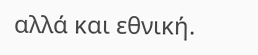αλλά και εθνική.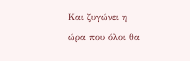Και ζυγώνει η ώρα που όλοι θα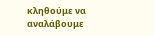κληθούμε να αναλάβουμε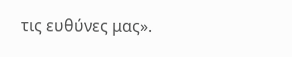τις ευθύνες μας».